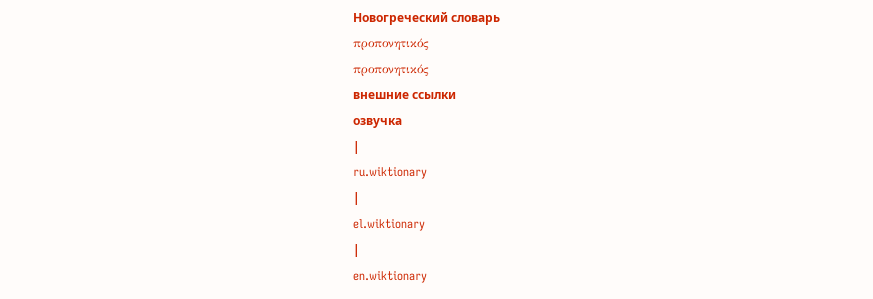Новогреческий словарь
προπονητικός
προπονητικός
внешние ссылки
озвучка
|
ru.wiktionary
|
el.wiktionary
|
en.wiktionary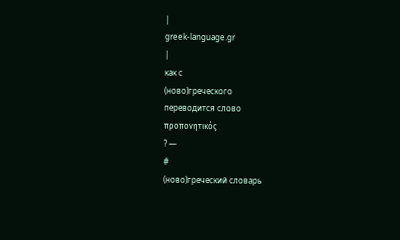|
greek-language.gr
|
как с
(ново)греческого
переводится слово
προπονητικός
? —
#
(ново)греческий словарь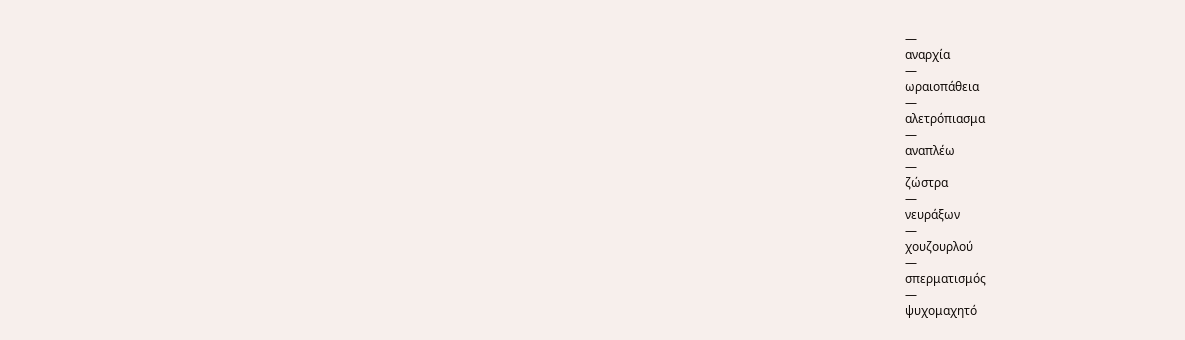—
αναρχία
—
ωραιοπάθεια
—
αλετρόπιασμα
—
αναπλέω
—
ζώστρα
—
νευράξων
—
χουζουρλού
—
σπερματισμός
—
ψυχομαχητό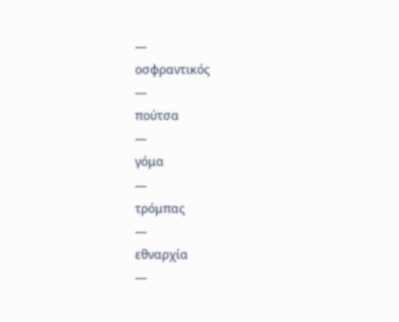—
οσφραντικός
—
πούτσα
—
γόμα
—
τρόμπας
—
εθναρχία
—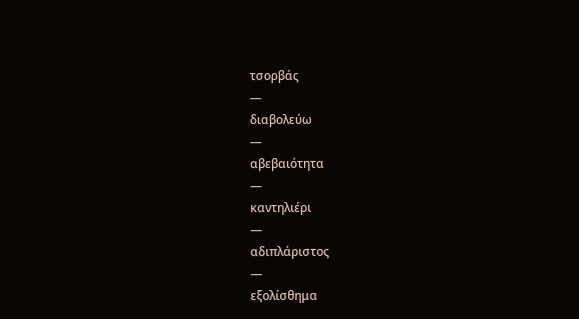τσορβάς
—
διαβολεύω
—
αβεβαιότητα
—
καντηλιέρι
—
αδιπλάριστος
—
εξολίσθημα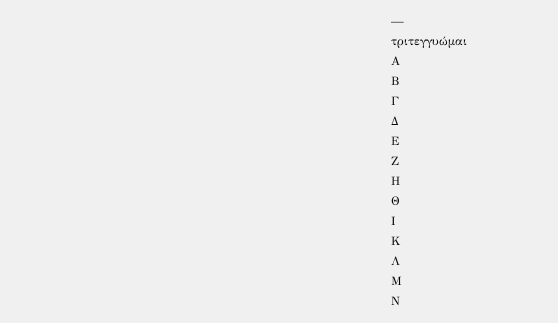—
τριτεγγυώμαι
Α
Β
Γ
Δ
Ε
Ζ
Η
Θ
Ι
Κ
Λ
Μ
Ν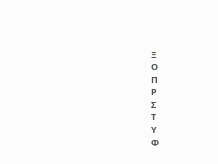Ξ
Ο
Π
Ρ
Σ
Τ
Υ
Φ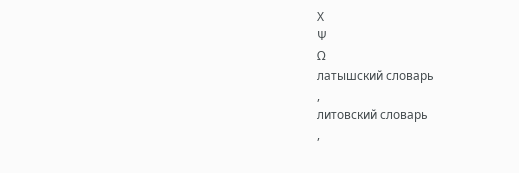Χ
Ψ
Ω
латышский словарь
,
литовский словарь
,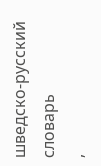шведско-русский словарь
,